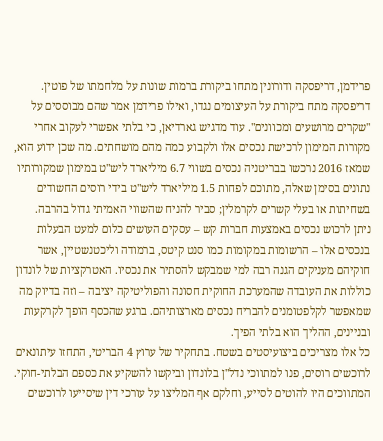פרידמן, דריפסקה ודורונין מתחו ביקורת ברמות שונות על מלחמתו של פוטין. דריפסקה מתח ביקורת על העיצומים נגדו, ואילו פרידמן אמר שהם מבוססים על "שקרים מרושעים ומכוונים". עוד מדגיש גארדיאן, כי בלתי אפשרי לעקוב אחרי מקורות המימון לרכישת נכסים אלו ולקבוע כמה מהם מושחתים. מה שכן ידוע הוא, שמאז 2016 נרכשו בבריטניה נכסים בשווי 6.7 מיליארד ליש"ט במימון שמקורותיו נתונים בסימן שאלה, מתוכם לפחות 1.5 מיליארד ליש"ט בידי רוסים החשודים בשחיתות או בעלי קשרים לקרמלין; סביר להניח שהשווי האמיתי גדול בהרבה.
ניתן לרכוש נכסים באמצעות חברות קש – עסקים העושים כלום למעט הבעלות בנכסים אלו – הרשומות במקומות כמו סנט קיטס, ברמודה וליכטנשטיין, אשר חוקיהם מעניקים הגנה רבה למי שמבקש להסתיר את נכסיו. האטרקציות של לונדון כוללות את העובדה שהמערכת החוקית חסונה והפוליטיקה יציבה – וזה בדיוק מה שמאפשר לקלפטומנים להבריח נכסים מארצותיהם. ברגע שהכסף הופך לקרקעות ובניינים, ההליך הוא בלתי הפיך.
כל אלו מצריכים ביצועיסטים בשטח. בתחקיר של ערוץ 4 הבריטי, התחזו עיתונאים לרוכשים רוסים, פנו למתווכי נדל"ן בלונדון וביקשו להשקיע את כספם הבלתי-חוקי. המתווכים היו להוטים לסייע, וחלקם אף המליצו על עורכי דין שיסייעו לרוכשים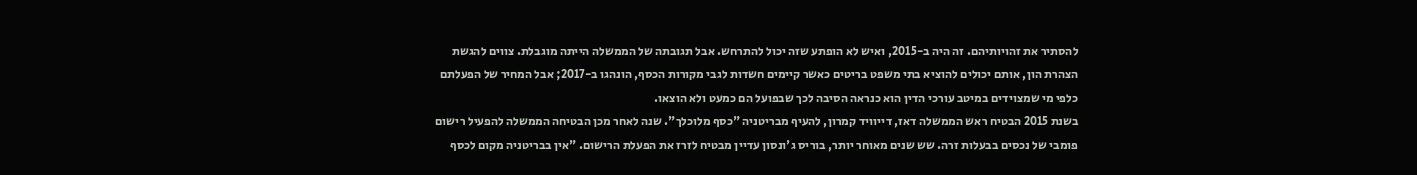להסתיר את זהויותיהם. זה היה ב-2015, ואיש לא הופתע שזה יכול להתרחש. אבל תגובתה של הממשלה הייתה מוגבלת. צווים להגשת הצהרת הון, אותם יכולים להוציא בתי משפט בריטים כאשר קיימים חשדות לגבי מקורות הכסף, הונהגו ב-2017; אבל המחיר של הפעלתם כלפי מי שמצוידים במיטב עורכי הדין הוא כנראה הסיבה לכך שבפועל הם כמעט ולא הוצאו.
בשנת 2015 הבטיח ראש הממשלה דאז, דייוויד קמרון, להעיף מבריטניה "כסף מלוכלך". שנה לאחר מכן הבטיחה הממשלה להפעיל רישום פומבי של נכסים בבעלות זרה. שש שנים מאוחר יותר, בוריס ג'ונסון עדיין מבטיח לזרז את הפעלת הרישום. "אין בבריטניה מקום לכסף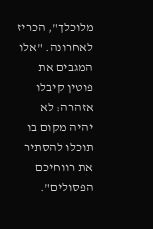מלוכלך", הכריז לאחרונה. "אלו המגבים את פוטין קיבלו אזהרה: לא יהיה מקום בו תוכלו להסתיר את רווחיכם הפסולים".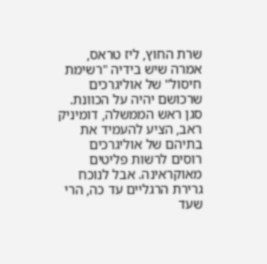שרת החוץ, ליז טראס, אמרה שיש בידיה "רשימת חיסול" של אוליגרכים שרכושם יהיה על הכוונת. סגן ראש הממשלה, דומיניק ראב, הציע להעמיד את בתיהם של אוליגרכים רוסים לרשות פליטים מאוקראינה. אבל לנוכח גרירת הרגליים עד כה, הרי שעד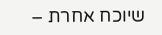שיוכח אחרת –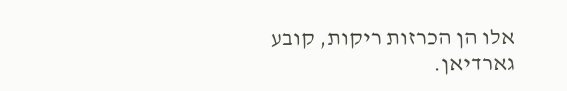אלו הן הכרזות ריקות, קובע גארדיאן.